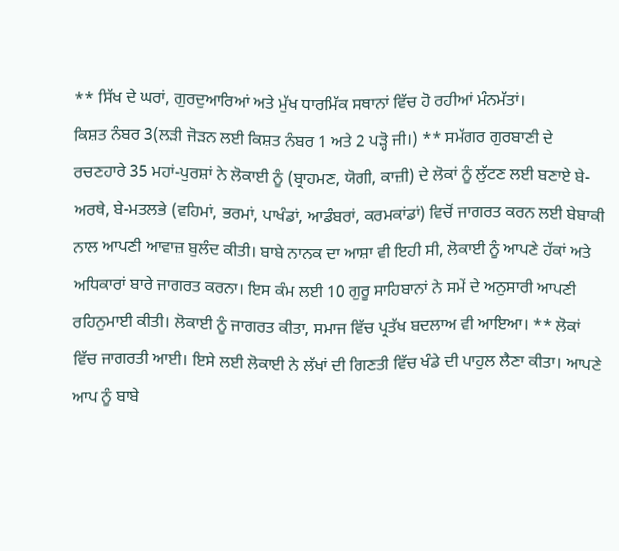** ਸਿੱਖ ਦੇ ਘਰਾਂ, ਗੁਰਦੁਆਰਿਆਂ ਅਤੇ ਮੁੱਖ ਧਾਰਮਿੱਕ ਸਥਾਨਾਂ ਵਿੱਚ ਹੋ ਰਹੀਆਂ ਮੰਨਮੱਤਾਂ।
ਕਿਸ਼ਤ ਨੰਬਰ 3(ਲੜੀ ਜੋੜਨ ਲਈ ਕਿਸ਼ਤ ਨੰਬਰ 1 ਅਤੇ 2 ਪੜ੍ਹੋ ਜੀ।) ** ਸਮੱਗਰ ਗੁਰਬਾਣੀ ਦੇ ਰਚਣਹਾਰੇ 35 ਮਹਾਂ-ਪੁਰਸ਼ਾਂ ਨੇ ਲੋਕਾਈ ਨੂੰ (ਬ੍ਰਾਹਮਣ, ਯੋਗੀ, ਕਾਜ਼ੀ) ਦੇ ਲੋਕਾਂ ਨੂੰ ਲੁੱਟਣ ਲਈ ਬਣਾਏ ਬੇ-ਅਰਥੇ, ਬੇ-ਮਤਲਭੇ (ਵਹਿਮਾਂ, ਭਰਮਾਂ, ਪਾਖੰਡਾਂ, ਆਡੰਬਰਾਂ, ਕਰਮਕਾਂਡਾਂ) ਵਿਚੋਂ ਜਾਗਰਤ ਕਰਨ ਲਈ ਬੇਬਾਕੀ ਨਾਲ ਆਪਣੀ ਆਵਾਜ਼ ਬੁਲੰਦ ਕੀਤੀ। ਬਾਬੇ ਨਾਨਕ ਦਾ ਆਸ਼ਾ ਵੀ ਇਹੀ ਸੀ, ਲੋਕਾਈ ਨੂੰ ਆਪਣੇ ਹੱਕਾਂ ਅਤੇ ਅਧਿਕਾਰਾਂ ਬਾਰੇ ਜਾਗਰਤ ਕਰਨਾ। ਇਸ ਕੰਮ ਲਈ 10 ਗੁਰੂ ਸਾਹਿਬਾਨਾਂ ਨੇ ਸਮੇਂ ਦੇ ਅਨੁਸਾਰੀ ਆਪਣੀ ਰਹਿਨੁਮਾਈ ਕੀਤੀ। ਲੋਕਾਈ ਨੂੰ ਜਾਗਰਤ ਕੀਤਾ, ਸਮਾਜ ਵਿੱਚ ਪ੍ਰਤੱਖ ਬਦਲਾਅ ਵੀ ਆਇਆ। ** ਲੋਕਾਂ ਵਿੱਚ ਜਾਗਰਤੀ ਆਈ। ਇਸੇ ਲਈ ਲੋਕਾਈ ਨੇ ਲੱਖਾਂ ਦੀ ਗਿਣਤੀ ਵਿੱਚ ਖੰਡੇ ਦੀ ਪਾਹੁਲ ਲੈਣਾ ਕੀਤਾ। ਆਪਣੇ ਆਪ ਨੂੰ ਬਾਬੇ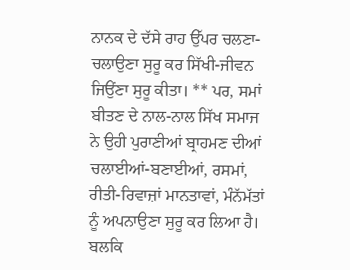ਨਾਨਕ ਦੇ ਦੱਸੇ ਰਾਹ ਉੱਪਰ ਚਲਣਾ-ਚਲਾਉਣਾ ਸੁਰੂ ਕਰ ਸਿੱਖੀ-ਜੀਵਨ ਜਿਉਂਣਾ ਸੁਰੂ ਕੀਤਾ। ** ਪਰ, ਸਮਾਂ ਬੀਤਣ ਦੇ ਨਾਲ-ਨਾਲ ਸਿੱਖ ਸਮਾਜ ਨੇ ਉਹੀ ਪੁਰਾਣੀਆਂ ਬ੍ਰਾਹਮਣ ਦੀਆਂ ਚਲਾਈਆਂ-ਬਣਾਈਆਂ, ਰਸਮਾਂ, ਰੀਤੀ-ਰਿਵਾਜ਼ਾਂ ਮਾਨਤਾਵਾਂ, ਮੰਨੱਮੱਤਾਂ ਨੂੰ ਅਪਨਾਉਣਾ ਸੁਰੂ ਕਰ ਲਿਆ ਹੈ। ਬਲਕਿ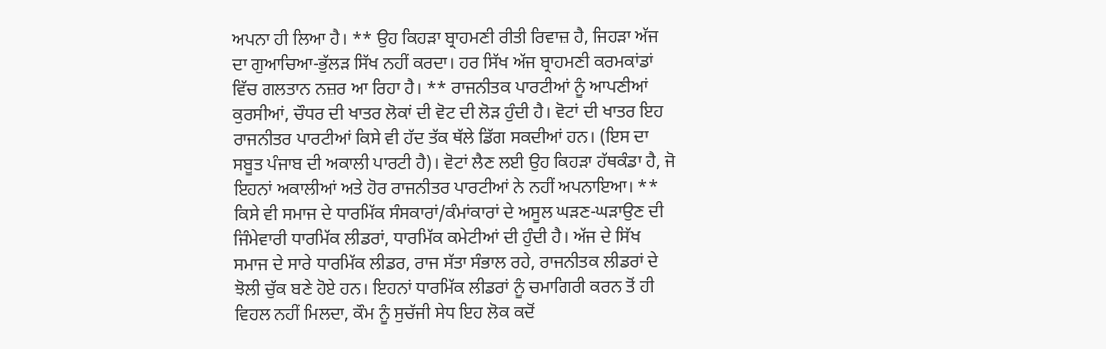ਅਪਨਾ ਹੀ ਲਿਆ ਹੈ। ** ਉਹ ਕਿਹੜਾ ਬ੍ਰਾਹਮਣੀ ਰੀਤੀ ਰਿਵਾਜ਼ ਹੈ, ਜਿਹੜਾ ਅੱਜ ਦਾ ਗੁਆਚਿਆ-ਭੁੱਲੜ ਸਿੱਖ ਨਹੀਂ ਕਰਦਾ। ਹਰ ਸਿੱਖ ਅੱਜ ਬ੍ਰਾਹਮਣੀ ਕਰਮਕਾਂਡਾਂ ਵਿੱਚ ਗਲਤਾਨ ਨਜ਼ਰ ਆ ਰਿਹਾ ਹੈ। ** ਰਾਜਨੀਤਕ ਪਾਰਟੀਆਂ ਨੂੰ ਆਪਣੀਆਂ ਕੁਰਸੀਆਂ, ਚੌਧਰ ਦੀ ਖਾਤਰ ਲੋਕਾਂ ਦੀ ਵੋਟ ਦੀ ਲੋੜ ਹੁੰਦੀ ਹੈ। ਵੋਟਾਂ ਦੀ ਖਾਤਰ ਇਹ ਰਾਜਨੀਤਰ ਪਾਰਟੀਆਂ ਕਿਸੇ ਵੀ ਹੱਦ ਤੱਕ ਥੱਲੇ ਡਿੱਗ ਸਕਦੀਆਂ ਹਨ। (ਇਸ ਦਾ ਸਬੂਤ ਪੰਜਾਬ ਦੀ ਅਕਾਲੀ ਪਾਰਟੀ ਹੈ)। ਵੋਟਾਂ ਲੈਣ ਲਈ ਉਹ ਕਿਹੜਾ ਹੱਥਕੰਡਾ ਹੈ, ਜੋ ਇਹਨਾਂ ਅਕਾਲੀਆਂ ਅਤੇ ਹੋਰ ਰਾਜਨੀਤਰ ਪਾਰਟੀਆਂ ਨੇ ਨਹੀਂ ਅਪਨਾਇਆ। ** ਕਿਸੇ ਵੀ ਸਮਾਜ ਦੇ ਧਾਰਮਿੱਕ ਸੰਸਕਾਰਾਂ/ਕੰਮਾਂਕਾਰਾਂ ਦੇ ਅਸੂਲ ਘੜਣ-ਘੜਾਉਣ ਦੀ ਜਿੰਮੇਵਾਰੀ ਧਾਰਮਿੱਕ ਲੀਡਰਾਂ, ਧਾਰਮਿੱਕ ਕਮੇਟੀਆਂ ਦੀ ਹੁੰਦੀ ਹੈ। ਅੱਜ ਦੇ ਸਿੱਖ ਸਮਾਜ ਦੇ ਸਾਰੇ ਧਾਰਮਿੱਕ ਲੀਡਰ, ਰਾਜ ਸੱਤਾ ਸੰਭਾਲ ਰਹੇ, ਰਾਜਨੀਤਕ ਲੀਡਰਾਂ ਦੇ ਝੋਲੀ ਚੁੱਕ ਬਣੇ ਹੋਏ ਹਨ। ਇਹਨਾਂ ਧਾਰਮਿੱਕ ਲੀਡਰਾਂ ਨੂੰ ਚਮਾਗਿਰੀ ਕਰਨ ਤੋਂ ਹੀ ਵਿਹਲ ਨਹੀਂ ਮਿਲਦਾ, ਕੌਮ ਨੂੰ ਸੁਚੱਜੀ ਸੇਧ ਇਹ ਲੋਕ ਕਦੋਂ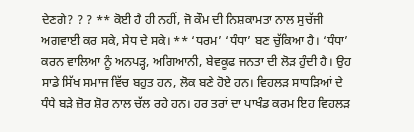ਦੇਣਗੇ? ? ? ** ਕੋਈ ਹੈ ਹੀ ਨਹੀਂ, ਜੋ ਕੌਮ ਦੀ ਨਿਸ਼ਕਾਮਤਾ ਨਾਲ ਸੁਚੱਜੀ ਅਗਵਾਈ ਕਰ ਸਕੇ, ਸੇਧ ਦੇ ਸਕੇ। ** ‘ਧਰਮ’ ‘ਧੰਧਾ’ ਬਣ ਚੁੱਕਿਆ ਹੈ। ‘ਧੰਧਾ’ ਕਰਨ ਵਾਲਿਆ ਨੂੰ ਅਨਪੜ੍ਹ, ਅਗਿਆਨੀ, ਬੇਵਕੂਫ ਜਨਤਾ ਦੀ ਲੋੜ ਹੁੰਦੀ ਹੈ। ਉਹ ਸਾਡੇ ਸਿੱਖ ਸਮਾਜ ਵਿੱਚ ਬਹੁਤ ਹਨ, ਲੋਕ ਬਣੇ ਹੋਏ ਹਨ। ਵਿਹਲੜ ਸਾਧੜਿਆਂ ਦੇ ਧੰਧੇ ਬੜੇ ਜ਼ੋਰ ਸ਼ੋਰ ਨਾਲ ਚੱਲ ਰਹੇ ਹਨ। ਹਰ ਤਰਾਂ ਦਾ ਪਾਖੰਡ ਕਰਮ ਇਹ ਵਿਹਲੜ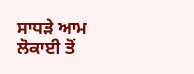ਸਾਧੜੇ ਆਮ ਲੋਕਾਈ ਤੋਂ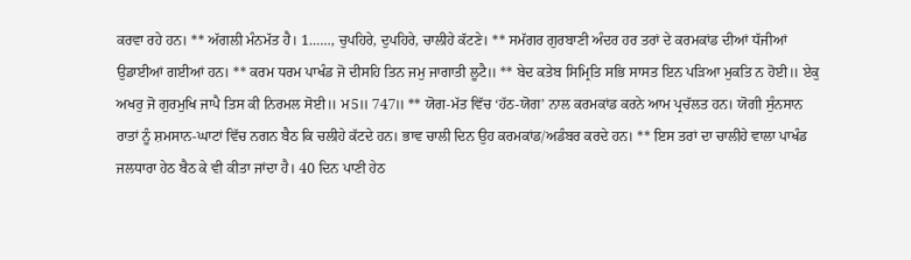ਕਰਵਾ ਰਹੇ ਹਨ। ** ਅੱਗਲੀ ਮੰਨਮੱਤ ਹੈ। 1……, ਚੁਪਹਿਰੇ, ਦੁਪਹਿਰੇ, ਚਾਲੀਹੇ ਕੱਟਣੇ। ** ਸਮੱਗਰ ਗੁਰਬਾਣੀ ਅੰਦਰ ਹਰ ਤਰਾਂ ਦੇ ਕਰਮਕਾਂਡ ਦੀਆਂ ਧੱਜੀਆਂ ਉਡਾਈਆਂ ਗਈਆਂ ਹਨ। ** ਕਰਮ ਧਰਮ ਪਾਖੰਡ ਜੋ ਦੀਸਹਿ ਤਿਨ ਜਮੁ ਜਾਗਾਤੀ ਲੂਟੈ॥ ** ਬੇਦ ਕਤੇਬ ਸਿਮ੍ਰਿਤਿ ਸਭਿ ਸਾਸਤ ਇਨ ਪੜਿਆ ਮੁਕਤਿ ਨ ਹੋਈ॥ ਏਕੁ ਅਖਰੁ ਜੋ ਗੁਰਮੁਖਿ ਜਾਪੈ ਤਿਸ ਕੀ ਨਿਰਮਲ ਸੋਈ॥ ਮ5॥ 747॥ ** ਯੋਗ-ਮੱਤ ਵਿੱਚ ‘ਹੱਠ-ਯੋਗ’ ਨਾਲ ਕਰਮਕਾਂਡ ਕਰਨੇ ਆਮ ਪ੍ਰਚੱਲਤ ਹਨ। ਯੋਗੀ ਸੁੰਨਸਾਨ ਰਾਤਾਂ ਨੂੰ ਸ਼ਮਸਾਨ-ਘਾਟਾਂ ਵਿੱਚ ਨਗਨ ਬੈਠ ਕਿ ਚਲੀਹੇ ਕੱਟਦੇ ਹਨ। ਭਾਵ ਚਾਲੀ ਦਿਨ ਉਹ ਕਰਮਕਾਂਡ/ਅਡੰਬਰ ਕਰਦੇ ਹਨ। ** ਇਸ ਤਰਾਂ ਦਾ ਚਾਲੀਹੇ ਵਾਲਾ ਪਾਖੰਡ ਜਲਧਾਰਾ ਹੇਠ ਬੈਠ ਕੇ ਵੀ ਕੀਤਾ ਜਾਂਦਾ ਹੈ। 40 ਦਿਨ ਪਾਣੀ ਹੇਠ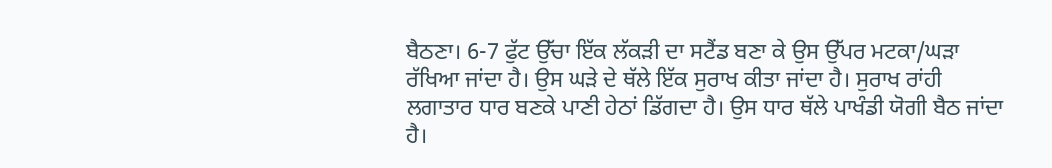ਬੈਠਣਾ। 6-7 ਫੁੱਟ ਉੱਚਾ ਇੱਕ ਲੱਕੜੀ ਦਾ ਸਟੈਂਡ ਬਣਾ ਕੇ ਉਸ ਉੱਪਰ ਮਟਕਾ/ਘੜਾ ਰੱਖਿਆ ਜਾਂਦਾ ਹੈ। ਉਸ ਘੜੇ ਦੇ ਥੱਲੇ ਇੱਕ ਸੁਰਾਖ ਕੀਤਾ ਜਾਂਦਾ ਹੈ। ਸੁਰਾਖ ਰਾਂਹੀ ਲਗਾਤਾਰ ਧਾਰ ਬਣਕੇ ਪਾਣੀ ਹੇਠਾਂ ਡਿੱਗਦਾ ਹੈ। ਉਸ ਧਾਰ ਥੱਲੇ ਪਾਖੰਡੀ ਯੋਗੀ ਬੈਠ ਜਾਂਦਾ ਹੈ।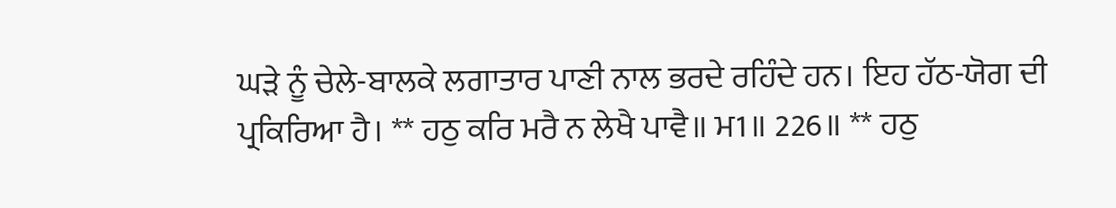ਘੜੇ ਨੂੰ ਚੇਲੇ-ਬਾਲਕੇ ਲਗਾਤਾਰ ਪਾਣੀ ਨਾਲ ਭਰਦੇ ਰਹਿੰਦੇ ਹਨ। ਇਹ ਹੱਠ-ਯੋਗ ਦੀ ਪ੍ਰਕਿਰਿਆ ਹੈ। ** ਹਠੁ ਕਰਿ ਮਰੈ ਨ ਲੇਖੈ ਪਾਵੈ॥ ਮ1॥ 226॥ ** ਹਠੁ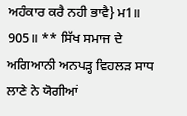ਅਹੰਕਾਰ ਕਰੈ ਨਹੀ ਭਾਵੈ} ਮ1॥ 905॥ ** ਸਿੱਖ ਸਮਾਜ ਦੇ ਅਗਿਆਨੀ ਅਨਪੜ੍ਹ ਵਿਹਲੜ ਸਾਧ ਲਾਣੇ ਨੇ ਯੋਗੀਆਂ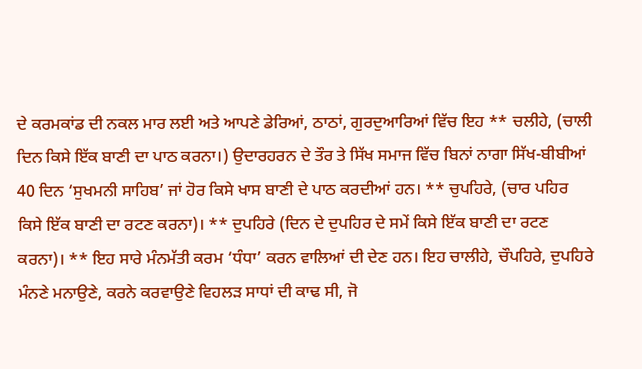ਦੇ ਕਰਮਕਾਂਡ ਦੀ ਨਕਲ ਮਾਰ ਲਈ ਅਤੇ ਆਪਣੇ ਡੇਰਿਆਂ, ਠਾਠਾਂ, ਗੁਰਦੁਆਰਿਆਂ ਵਿੱਚ ਇਹ ** ਚਲੀਹੇ, (ਚਾਲੀ ਦਿਨ ਕਿਸੇ ਇੱਕ ਬਾਣੀ ਦਾ ਪਾਠ ਕਰਨਾ।) ਉਦਾਰਹਰਨ ਦੇ ਤੌਰ ਤੇ ਸਿੱਖ ਸਮਾਜ ਵਿੱਚ ਬਿਨਾਂ ਨਾਗਾ ਸਿੱਖ-ਬੀਬੀਆਂ 40 ਦਿਨ ‘ਸੁਖਮਨੀ ਸਾਹਿਬ’ ਜਾਂ ਹੋਰ ਕਿਸੇ ਖਾਸ ਬਾਣੀ ਦੇ ਪਾਠ ਕਰਦੀਆਂ ਹਨ। ** ਚੁਪਹਿਰੇ, (ਚਾਰ ਪਹਿਰ ਕਿਸੇ ਇੱਕ ਬਾਣੀ ਦਾ ਰਟਣ ਕਰਨਾ)। ** ਦੁਪਹਿਰੇ (ਦਿਨ ਦੇ ਦੁਪਹਿਰ ਦੇ ਸਮੇਂ ਕਿਸੇ ਇੱਕ ਬਾਣੀ ਦਾ ਰਟਣ ਕਰਨਾ)। ** ਇਹ ਸਾਰੇ ਮੰਨਮੱਤੀ ਕਰਮ ‘ਧੰਧਾ’ ਕਰਨ ਵਾਲਿਆਂ ਦੀ ਦੇਣ ਹਨ। ਇਹ ਚਾਲੀਹੇ, ਚੌਪਹਿਰੇ, ਦੁਪਹਿਰੇ ਮੰਨਣੇ ਮਨਾਉਣੇ, ਕਰਨੇ ਕਰਵਾਉਣੇ ਵਿਹਲੜ ਸਾਧਾਂ ਦੀ ਕਾਢ ਸੀ, ਜੋ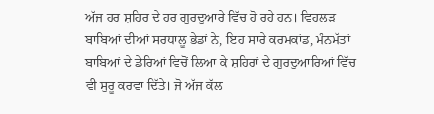ਅੱਜ ਹਰ ਸ਼ਹਿਰ ਦੇ ਹਰ ਗੁਰਦੁਆਰੇ ਵਿੱਚ ਹੋ ਰਹੇ ਹਨ। ਵਿਹਲੜ ਬਾਬਿਆਂ ਦੀਆਂ ਸਰਧਾਲੂ ਭੇਡਾਂ ਨੇ, ਇਹ ਸਾਰੇ ਕਰਮਕਾਂਡ, ਮੰਨਮੱਤਾਂ ਬਾਬਿਆਂ ਦੇ ਡੇਰਿਆਂ ਵਿਚੋਂ ਲਿਆ ਕੇ ਸ਼ਹਿਰਾਂ ਦੇ ਗੁਰਦੁਆਰਿਆਂ ਵਿੱਚ ਵੀ ਸੁਰੂ ਕਰਵਾ ਦਿੱਤੇ। ਜੋ ਅੱਜ ਕੱਲ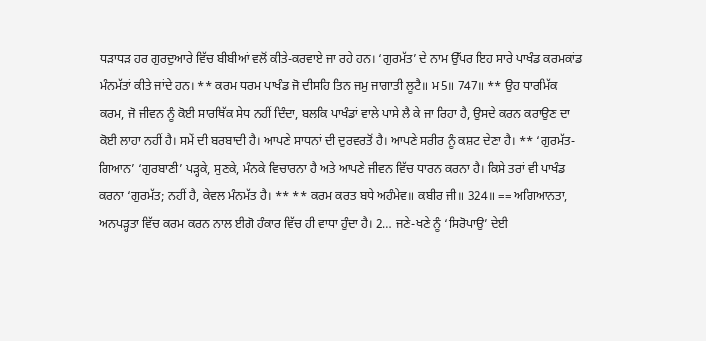ਧੜਾਧੜ ਹਰ ਗੁਰਦੁਆਰੇ ਵਿੱਚ ਬੀਬੀਆਂ ਵਲੋਂ ਕੀਤੇ-ਕਰਵਾਏ ਜਾ ਰਹੇ ਹਨ। ‘ਗੁਰਮੱਤ’ ਦੇ ਨਾਮ ਉੱਪਰ ਇਹ ਸਾਰੇ ਪਾਖੰਡ ਕਰਮਕਾਂਡ ਮੰਨਮੱਤਾਂ ਕੀਤੇ ਜਾਂਦੇ ਹਨ। ** ਕਰਮ ਧਰਮ ਪਾਖੰਡ ਜੋ ਦੀਸਹਿ ਤਿਨ ਜਮੁ ਜਾਗਾਤੀ ਲੂਟੈ॥ ਮ5॥ 747॥ ** ਉਹ ਧਾਰਮਿੱਕ ਕਰਮ, ਜੋ ਜੀਵਨ ਨੂੰ ਕੋਈ ਸਾਰਥਿੱਕ ਸੇਧ ਨਹੀਂ ਦਿੰਦਾ, ਬਲਕਿ ਪਾਖੰਡਾਂ ਵਾਲੇ ਪਾਸੇ ਲੈ ਕੇ ਜਾ ਰਿਹਾ ਹੈ, ਉਸਦੇ ਕਰਨ ਕਰਾਉਣ ਦਾ ਕੋਈ ਲਾਹਾ ਨਹੀਂ ਹੈ। ਸਮੇਂ ਦੀ ਬਰਬਾਦੀ ਹੈ। ਆਪਣੇ ਸਾਧਨਾਂ ਦੀ ਦੁਰਵਰਤੋਂ ਹੈ। ਆਪਣੇ ਸਰੀਰ ਨੂੰ ਕਸ਼ਟ ਦੇਣਾ ਹੈ। ** ‘ਗੁਰਮੱਤ-ਗਿਆਨ’ ‘ਗੁਰਬਾਣੀ’ ਪੜ੍ਹਕੇ, ਸੁਣਕੇ, ਮੰਨਕੇ ਵਿਚਾਰਨਾ ਹੈ ਅਤੇ ਆਪਣੇ ਜੀਵਨ ਵਿੱਚ ਧਾਰਨ ਕਰਨਾ ਹੈ। ਕਿਸੇ ਤਰਾਂ ਵੀ ਪਾਖੰਡ ਕਰਨਾ ‘ਗੁਰਮੱਤ; ਨਹੀਂ ਹੈ, ਕੇਵਲ ਮੰਨਮੱਤ ਹੈ। ** ** ਕਰਮ ਕਰਤ ਬਧੇ ਅਹੰਮੇਵ॥ ਕਬੀਰ ਜੀ॥ 324॥ == ਅਗਿਆਨਤਾ, ਅਨਪੜ੍ਹਤਾ ਵਿੱਚ ਕਰਮ ਕਰਨ ਨਾਲ ਈਗੋ ਹੰਕਾਰ ਵਿੱਚ ਹੀ ਵਾਧਾ ਹੁੰਦਾ ਹੈ। 2… ਜਣੇ-ਖਣੇ ਨੂੰ ‘ਸਿਰੋਪਾਉ’ ਦੇਈ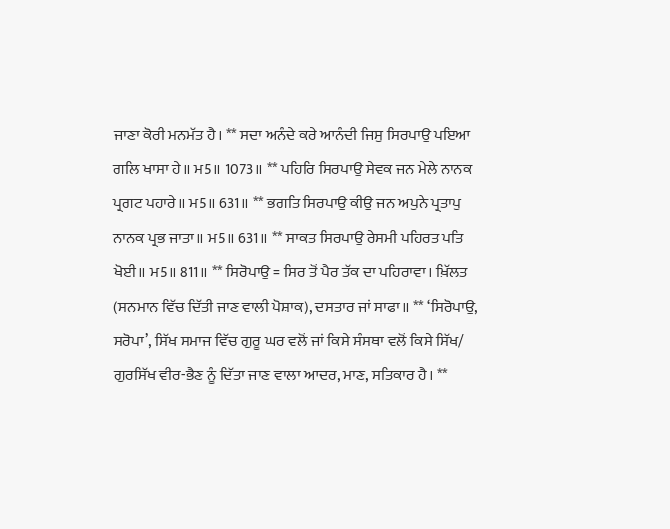ਜਾਣਾ ਕੋਰੀ ਮਨਮੱਤ ਹੈ। ** ਸਦਾ ਅਨੰਦੇ ਕਰੇ ਆਨੰਦੀ ਜਿਸੁ ਸਿਰਪਾਉ ਪਇਆ ਗਲਿ ਖਾਸਾ ਹੇ॥ ਮ5॥ 1073॥ ** ਪਹਿਰਿ ਸਿਰਪਾਉ ਸੇਵਕ ਜਨ ਮੇਲੇ ਨਾਨਕ ਪ੍ਰਗਟ ਪਹਾਰੇ॥ ਮ5॥ 631॥ ** ਭਗਤਿ ਸਿਰਪਾਉ ਕੀਉ ਜਨ ਅਪੁਨੇ ਪ੍ਰਤਾਪੁ ਨਾਨਕ ਪ੍ਰਭ ਜਾਤਾ॥ ਮ5॥ 631॥ ** ਸਾਕਤ ਸਿਰਪਾਉ ਰੇਸਮੀ ਪਹਿਰਤ ਪਤਿ ਖੋਈ॥ ਮ5॥ 811॥ ** ਸਿਰੋਪਾਉ = ਸਿਰ ਤੋਂ ਪੈਰ ਤੱਕ ਦਾ ਪਹਿਰਾਵਾ। ਖ਼ਿੱਲਤ (ਸਨਮਾਨ ਵਿੱਚ ਦਿੱਤੀ ਜਾਣ ਵਾਲੀ ਪੋਸ਼ਾਕ), ਦਸਤਾਰ ਜਾਂ ਸਾਫਾ॥ ** ‘ਸਿਰੋਪਾਉ, ਸਰੋਪਾ’, ਸਿੱਖ ਸਮਾਜ ਵਿੱਚ ਗੁਰੂ ਘਰ ਵਲੋਂ ਜਾਂ ਕਿਸੇ ਸੰਸਥਾ ਵਲੋਂ ਕਿਸੇ ਸਿੱਖ/ ਗੁਰਸਿੱਖ ਵੀਰ-ਭੈਣ ਨੂੰ ਦਿੱਤਾ ਜਾਣ ਵਾਲਾ ਆਦਰ, ਮਾਣ, ਸਤਿਕਾਰ ਹੈ। **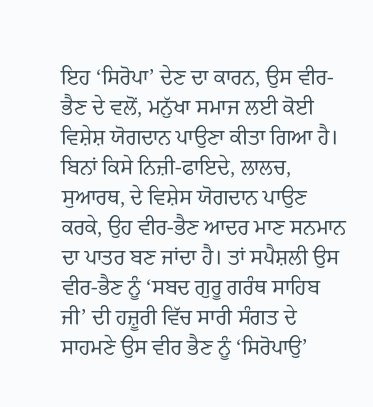ਇਹ ‘ਸਿਰੋਪਾ’ ਦੇਣ ਦਾ ਕਾਰਨ, ਉਸ ਵੀਰ-ਭੈਣ ਦੇ ਵਲੋਂ, ਮਨੁੱਖਾ ਸਮਾਜ ਲਈ ਕੋਈ ਵਿਸ਼ੇਸ਼ ਯੋਗਦਾਨ ਪਾਉਣਾ ਕੀਤਾ ਗਿਆ ਹੈ। ਬਿਨਾਂ ਕਿਸੇ ਨਿਜ਼ੀ-ਫਾਇਦੇ, ਲਾਲਚ, ਸੁਆਰਥ, ਦੇ ਵਿਸ਼ੇਸ ਯੋਗਦਾਨ ਪਾਉਣ ਕਰਕੇ, ਉਹ ਵੀਰ-ਭੈਣ ਆਦਰ ਮਾਣ ਸਨਮਾਨ ਦਾ ਪਾਤਰ ਬਣ ਜਾਂਦਾ ਹੈ। ਤਾਂ ਸਪੈਸ਼ਲੀ ਉਸ ਵੀਰ-ਭੈਣ ਨੂੰ ‘ਸਬਦ ਗੁਰੂ ਗਰੰਥ ਸਾਹਿਬ ਜੀ’ ਦੀ ਹਜ਼ੂਰੀ ਵਿੱਚ ਸਾਰੀ ਸੰਗਤ ਦੇ ਸਾਹਮਣੇ ਉਸ ਵੀਰ ਭੈਣ ਨੂੰ ‘ਸਿਰੋਪਾਉ’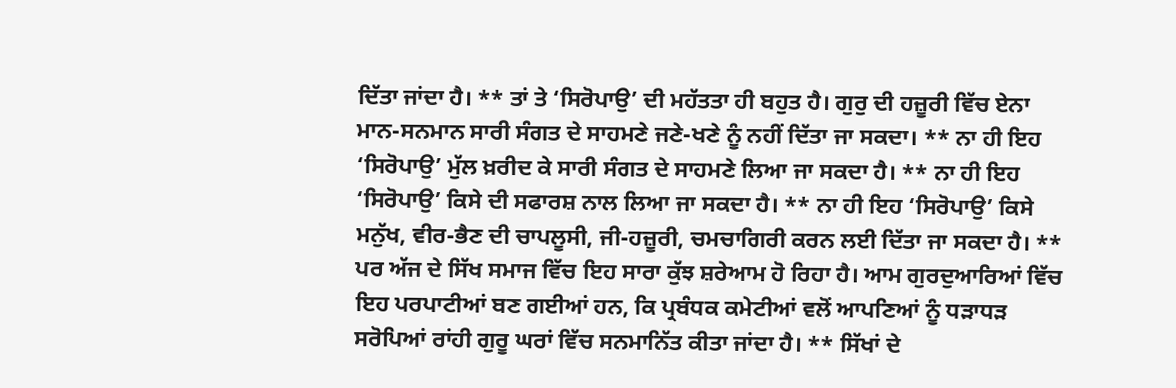ਦਿੱਤਾ ਜਾਂਦਾ ਹੈ। ** ਤਾਂ ਤੇ ‘ਸਿਰੋਪਾਉ’ ਦੀ ਮਹੱਤਤਾ ਹੀ ਬਹੁਤ ਹੈ। ਗੁਰੁ ਦੀ ਹਜ਼ੂਰੀ ਵਿੱਚ ਏਨਾ ਮਾਨ-ਸਨਮਾਨ ਸਾਰੀ ਸੰਗਤ ਦੇ ਸਾਹਮਣੇ ਜਣੇ-ਖਣੇ ਨੂੰ ਨਹੀਂ ਦਿੱਤਾ ਜਾ ਸਕਦਾ। ** ਨਾ ਹੀ ਇਹ ‘ਸਿਰੋਪਾਉ’ ਮੁੱਲ ਖ਼ਰੀਦ ਕੇ ਸਾਰੀ ਸੰਗਤ ਦੇ ਸਾਹਮਣੇ ਲਿਆ ਜਾ ਸਕਦਾ ਹੈ। ** ਨਾ ਹੀ ਇਹ ‘ਸਿਰੋਪਾਉ’ ਕਿਸੇ ਦੀ ਸਫਾਰਸ਼ ਨਾਲ ਲਿਆ ਜਾ ਸਕਦਾ ਹੈ। ** ਨਾ ਹੀ ਇਹ ‘ਸਿਰੋਪਾਉ’ ਕਿਸੇ ਮਨੁੱਖ, ਵੀਰ-ਭੈਣ ਦੀ ਚਾਪਲੂਸੀ, ਜੀ-ਹਜ਼ੂਰੀ, ਚਮਚਾਗਿਰੀ ਕਰਨ ਲਈ ਦਿੱਤਾ ਜਾ ਸਕਦਾ ਹੈ। ** ਪਰ ਅੱਜ ਦੇ ਸਿੱਖ ਸਮਾਜ ਵਿੱਚ ਇਹ ਸਾਰਾ ਕੁੱਝ ਸ਼ਰੇਆਮ ਹੋ ਰਿਹਾ ਹੈ। ਆਮ ਗੁਰਦੁਆਰਿਆਂ ਵਿੱਚ ਇਹ ਪਰਪਾਟੀਆਂ ਬਣ ਗਈਆਂ ਹਨ, ਕਿ ਪ੍ਰਬੰਧਕ ਕਮੇਟੀਆਂ ਵਲੋਂ ਆਪਣਿਆਂ ਨੂੰ ਧੜਾਧੜ ਸਰੋਪਿਆਂ ਰਾਂਹੀ ਗੁਰੂ ਘਰਾਂ ਵਿੱਚ ਸਨਮਾਨਿੱਤ ਕੀਤਾ ਜਾਂਦਾ ਹੈ। ** ਸਿੱਖਾਂ ਦੇ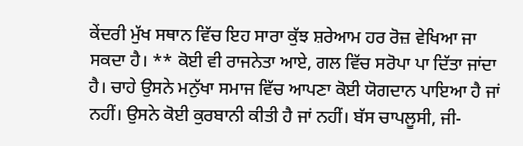ਕੇਂਦਰੀ ਮੁੱਖ ਸਥਾਨ ਵਿੱਚ ਇਹ ਸਾਰਾ ਕੁੱਝ ਸ਼ਰੇਆਮ ਹਰ ਰੋਜ਼ ਵੇਖਿਆ ਜਾ ਸਕਦਾ ਹੈ। ** ਕੋਈ ਵੀ ਰਾਜਨੇਤਾ ਆਏ, ਗਲ ਵਿੱਚ ਸਰੋਪਾ ਪਾ ਦਿੱਤਾ ਜਾਂਦਾ ਹੈ। ਚਾਹੇ ਉਸਨੇ ਮਨੁੱਖਾ ਸਮਾਜ ਵਿੱਚ ਆਪਣਾ ਕੋਈ ਯੋਗਦਾਨ ਪਾਇਆ ਹੈ ਜਾਂ ਨਹੀਂ। ਉਸਨੇ ਕੋਈ ਕੁਰਬਾਨੀ ਕੀਤੀ ਹੈ ਜਾਂ ਨਹੀਂ। ਬੱਸ ਚਾਪਲੂਸੀ, ਜੀ-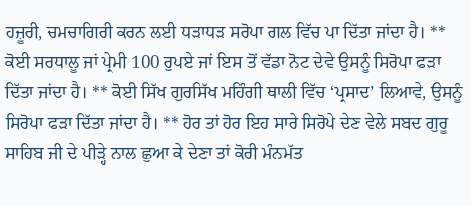ਹਜ਼ੂਰੀ, ਚਮਚਾਗਿਰੀ ਕਰਨ ਲਈ ਧੜਾਧੜ ਸਰੋਪਾ ਗਲ ਵਿੱਚ ਪਾ ਦਿੱਤਾ ਜਾਂਦਾ ਹੈ। ** ਕੋਈ ਸਰਧਾਲੂ ਜਾਂ ਪ੍ਰੇਮੀ 100 ਰੁਪਏ ਜਾਂ ਇਸ ਤੋਂ ਵੱਡਾ ਨੋਟ ਦੇਵੇ ਉਸਨੂੰ ਸਿਰੋਪਾ ਫੜਾ ਦਿੱਤਾ ਜਾਂਦਾ ਹੈ। ** ਕੋਈ ਸਿੱਖ ਗੁਰਸਿੱਖ ਮਹਿੰਗੀ ਥਾਲੀ ਵਿੱਚ ‘ਪ੍ਰਸਾਦ’ ਲਿਆਵੇ, ਉਸਨੂੰ ਸਿਰੋਪਾ ਫੜਾ ਦਿੱਤਾ ਜਾਂਦਾ ਹੈ। ** ਹੋਰ ਤਾਂ ਹੋਰ ਇਹ ਸਾਰੇ ਸਿਰੋਪੇ ਦੇਣ ਵੇਲੇ ਸਬਦ ਗੁਰੂ ਸਾਹਿਬ ਜੀ ਦੇ ਪੀੜ੍ਹੇ ਨਾਲ ਛੁਆ ਕੇ ਦੇਣਾ ਤਾਂ ਕੋਰੀ ਮੰਨਮੱਤ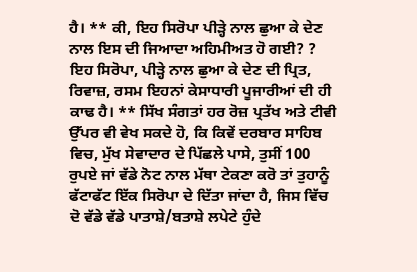ਹੈ। ** ਕੀ, ਇਹ ਸਿਰੋਪਾ ਪੀੜ੍ਹੇ ਨਾਲ ਛੁਆ ਕੇ ਦੇਣ ਨਾਲ ਇਸ ਦੀ ਜਿਆਦਾ ਅਹਿਮੀਅਤ ਹੋ ਗਈ? ? ਇਹ ਸਿਰੋਪਾ, ਪੀੜ੍ਹੇ ਨਾਲ ਛੁਆ ਕੇ ਦੇਣ ਦੀ ਪ੍ਰਿਤ, ਰਿਵਾਜ਼, ਰਸਮ ਇਹਨਾਂ ਕੇਸਾਧਾਰੀ ਪੂਜਾਰੀਆਂ ਦੀ ਹੀ ਕਾਢ ਹੈ। ** ਸਿੱਖ ਸੰਗਤਾਂ ਹਰ ਰੋਜ਼ ਪ੍ਰਤੱਖ ਅਤੇ ਟੀਵੀ ਉੱਪਰ ਵੀ ਵੇਖ ਸਕਦੇ ਹੋ, ਕਿ ਕਿਵੇਂ ਦਰਬਾਰ ਸਾਹਿਬ ਵਿਚ, ਮੁੱਖ ਸੇਵਾਦਾਰ ਦੇ ਪਿੱਛਲੇ ਪਾਸੇ, ਤੁਸੀਂ 100 ਰੁਪਏ ਜਾਂ ਵੱਡੇ ਨੋਟ ਨਾਲ ਮੱਥਾ ਟੇਕਣਾ ਕਰੋ ਤਾਂ ਤੁਹਾਨੂੰ ਫੱਟਾਫੱਟ ਇੱਕ ਸਿਰੋਪਾ ਦੇ ਦਿੱਤਾ ਜਾਂਦਾ ਹੈ, ਜਿਸ ਵਿੱਚ ਦੋ ਵੱਡੇ ਵੱਡੇ ਪਾਤਾਸ਼ੇ/ਬਤਾਸ਼ੇ ਲਪੇਟੇ ਹੁੰਦੇ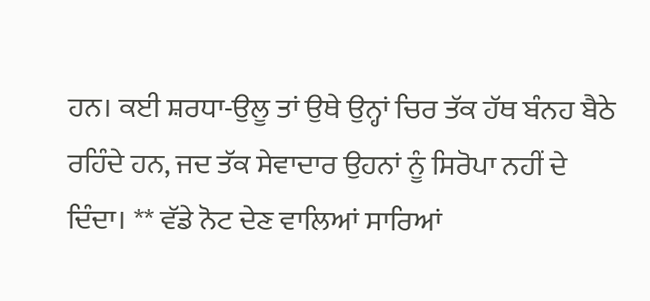ਹਨ। ਕਈ ਸ਼ਰਧਾ-ਉਲੂ ਤਾਂ ਉਥੇ ਉਨ੍ਹਾਂ ਚਿਰ ਤੱਕ ਹੱਥ ਬੰਨਹ ਬੈਠੇ ਰਹਿੰਦੇ ਹਨ, ਜਦ ਤੱਕ ਸੇਵਾਦਾਰ ਉਹਨਾਂ ਨੂੰ ਸਿਰੋਪਾ ਨਹੀਂ ਦੇ ਦਿੰਦਾ। ** ਵੱਡੇ ਨੋਟ ਦੇਣ ਵਾਲਿਆਂ ਸਾਰਿਆਂ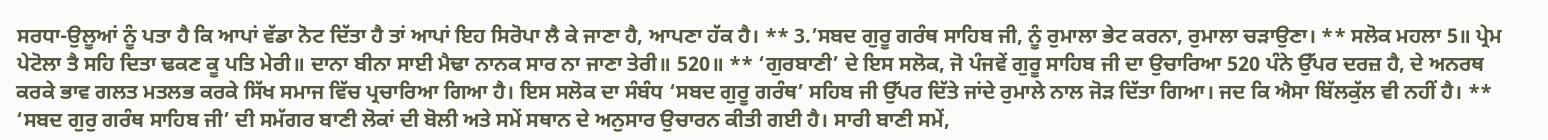ਸਰਧਾ-ਉਲੂਆਂ ਨੂੰ ਪਤਾ ਹੈ ਕਿ ਆਪਾਂ ਵੱਡਾ ਨੋਟ ਦਿੱਤਾ ਹੈ ਤਾਂ ਆਪਾਂ ਇਹ ਸਿਰੋਪਾ ਲੈ ਕੇ ਜਾਣਾ ਹੈ, ਆਪਣਾ ਹੱਕ ਹੈ। ** 3.’ਸਬਦ ਗੁਰੂ ਗਰੰਥ ਸਾਹਿਬ ਜੀ, ਨੂੰ ਰੁਮਾਲਾ ਭੇਟ ਕਰਨਾ, ਰੁਮਾਲਾ ਚੜਾਉਣਾ। ** ਸਲੋਕ ਮਹਲਾ 5॥ ਪ੍ਰੇਮ ਪੇਟੋਲਾ ਤੈ ਸਹਿ ਦਿਤਾ ਢਕਣ ਕੂ ਪਤਿ ਮੇਰੀ॥ ਦਾਨਾ ਬੀਨਾ ਸਾਈ ਮੈਢਾ ਨਾਨਕ ਸਾਰ ਨਾ ਜਾਣਾ ਤੇਰੀ॥ 520॥ ** ‘ਗੁਰਬਾਣੀ’ ਦੇ ਇਸ ਸਲੋਕ, ਜੋ ਪੰਜਵੇਂ ਗੁਰੂ ਸਾਹਿਬ ਜੀ ਦਾ ਉਚਾਰਿਆ 520 ਪੰਨੇ ਉੱਪਰ ਦਰਜ਼ ਹੈ, ਦੇ ਅਨਰਥ ਕਰਕੇ ਭਾਵ ਗਲਤ ਮਤਲਭ ਕਰਕੇ ਸਿੱਖ ਸਮਾਜ ਵਿੱਚ ਪ੍ਰਚਾਰਿਆ ਗਿਆ ਹੈ। ਇਸ ਸਲੋਕ ਦਾ ਸੰਬੰਧ ‘ਸਬਦ ਗੁਰੂ ਗਰੰਥ’ ਸਹਿਬ ਜੀ ਉੱਪਰ ਦਿੱਤੇ ਜਾਂਦੇ ਰੁਮਾਲੇ ਨਾਲ ਜੋੜ ਦਿੱਤਾ ਗਿਆ। ਜਦ ਕਿ ਐਸਾ ਬਿੱਲਕੁੱਲ ਵੀ ਨਹੀਂ ਹੈ। ** ‘ਸਬਦ ਗੁਰੁ ਗਰੰਥ ਸਾਹਿਬ ਜੀ’ ਦੀ ਸਮੱਗਰ ਬਾਣੀ ਲੋਕਾਂ ਦੀ ਬੋਲੀ ਅਤੇ ਸਮੇਂ ਸਥਾਨ ਦੇ ਅਨੁਸਾਰ ਉਚਾਰਨ ਕੀਤੀ ਗਈ ਹੈ। ਸਾਰੀ ਬਾਣੀ ਸਮੇਂ,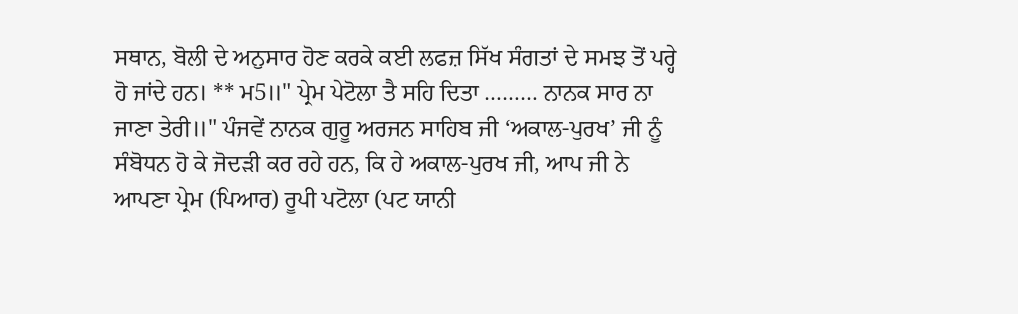ਸਥਾਨ, ਬੋਲੀ ਦੇ ਅਨੁਸਾਰ ਹੋਣ ਕਰਕੇ ਕਈ ਲਫਜ਼ ਸਿੱਖ ਸੰਗਤਾਂ ਦੇ ਸਮਝ ਤੋਂ ਪਰ੍ਹੇ ਹੋ ਜਾਂਦੇ ਹਨ। ** ਮ5॥" ਪ੍ਰੇਮ ਪੇਟੋਲਾ ਤੈ ਸਹਿ ਦਿਤਾ ……… ਨਾਨਕ ਸਾਰ ਨਾ ਜਾਣਾ ਤੇਰੀ॥" ਪੰਜਵੇਂ ਨਾਨਕ ਗੁਰੂ ਅਰਜਨ ਸਾਹਿਬ ਜੀ ‘ਅਕਾਲ-ਪੁਰਖ’ ਜੀ ਨੂੰ ਸੰਬੋਧਨ ਹੋ ਕੇ ਜੋਦੜੀ ਕਰ ਰਹੇ ਹਨ, ਕਿ ਹੇ ਅਕਾਲ-ਪੁਰਖ ਜੀ, ਆਪ ਜੀ ਨੇ ਆਪਣਾ ਪ੍ਰੇਮ (ਪਿਆਰ) ਰੂਪੀ ਪਟੋਲਾ (ਪਟ ਯਾਨੀ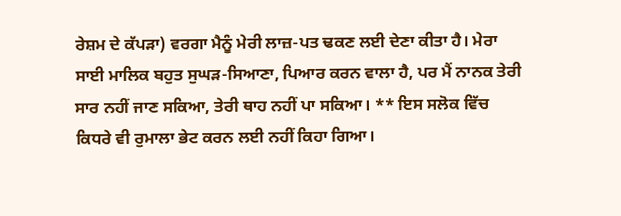ਰੇਸ਼ਮ ਦੇ ਕੱਪੜਾ) ਵਰਗਾ ਮੈਨੂੰ ਮੇਰੀ ਲਾਜ਼-ਪਤ ਢਕਣ ਲਈ ਦੇਣਾ ਕੀਤਾ ਹੈ। ਮੇਰਾ ਸਾਈ ਮਾਲਿਕ ਬਹੁਤ ਸੁਘੜ-ਸਿਆਣਾ, ਪਿਆਰ ਕਰਨ ਵਾਲਾ ਹੈ, ਪਰ ਮੈਂ ਨਾਨਕ ਤੇਰੀ ਸਾਰ ਨਹੀਂ ਜਾਣ ਸਕਿਆ, ਤੇਰੀ ਥਾਹ ਨਹੀਂ ਪਾ ਸਕਿਆ। ** ਇਸ ਸਲੋਕ ਵਿੱਚ ਕਿਧਰੇ ਵੀ ਰੁਮਾਲਾ ਭੇਟ ਕਰਨ ਲਈ ਨਹੀਂ ਕਿਹਾ ਗਿਆ।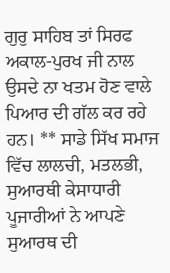ਗੁਰੁ ਸਾਹਿਬ ਤਾਂ ਸਿਰਫ ਅਕਾਲ-ਪੁਰਖ ਜੀ ਨਾਲ ਉਸਦੇ ਨਾ ਖਤਮ ਹੋਣ ਵਾਲੇ ਪਿਆਰ ਦੀ ਗੱਲ ਕਰ ਰਹੇ ਹਨ। ** ਸਾਡੇ ਸਿੱਖ ਸਮਾਜ ਵਿੱਚ ਲਾਲਚੀ, ਮਤਲਭੀ, ਸੁਆਰਥੀ ਕੇਸਾਧਾਰੀ ਪੂਜਾਰੀਆਂ ਨੇ ਆਪਣੇ ਸੁਆਰਥ ਦੀ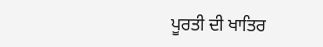ਪੂਰਤੀ ਦੀ ਖਾਤਿਰ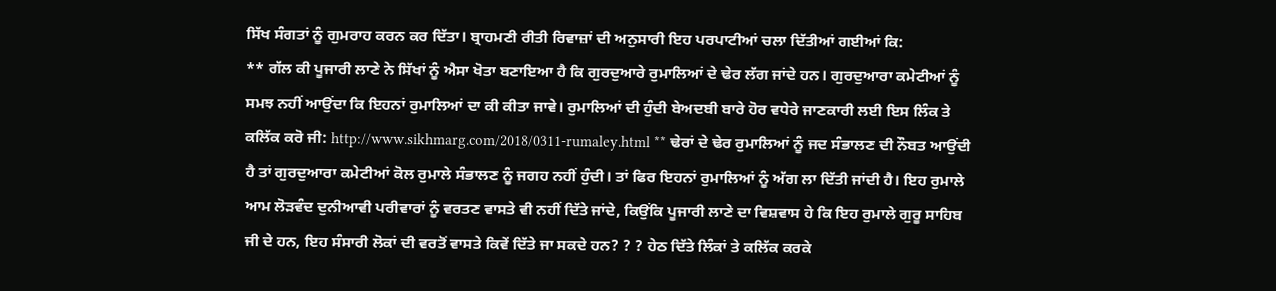ਸਿੱਖ ਸੰਗਤਾਂ ਨੂੰ ਗੁਮਰਾਹ ਕਰਨ ਕਰ ਦਿੱਤਾ। ਬ੍ਰਾਹਮਣੀ ਰੀਤੀ ਰਿਵਾਜ਼ਾਂ ਦੀ ਅਨੁਸਾਰੀ ਇਹ ਪਰਪਾਟੀਆਂ ਚਲਾ ਦਿੱਤੀਆਂ ਗਈਆਂ ਕਿ:
** ਗੱਲ ਕੀ ਪੂਜਾਰੀ ਲਾਣੇ ਨੇ ਸਿੱਖਾਂ ਨੂੰ ਐਸਾ ਖੋਤਾ ਬਣਾਇਆ ਹੈ ਕਿ ਗੁਰਦੁਆਰੇ ਰੁਮਾਲਿਆਂ ਦੇ ਢੇਰ ਲੱਗ ਜਾਂਦੇ ਹਨ। ਗੁਰਦੁਆਰਾ ਕਮੇਟੀਆਂ ਨੂੰ ਸਮਝ ਨਹੀਂ ਆਉਂਦਾ ਕਿ ਇਹਨਾਂ ਰੁਮਾਲਿਆਂ ਦਾ ਕੀ ਕੀਤਾ ਜਾਵੇ। ਰੁਮਾਲਿਆਂ ਦੀ ਹੁੰਦੀ ਬੇਅਦਬੀ ਬਾਰੇ ਹੋਰ ਵਧੇਰੇ ਜਾਣਕਾਰੀ ਲਈ ਇਸ ਲਿੰਕ ਤੇ ਕਲਿੱਕ ਕਰੋ ਜੀ: http://www.sikhmarg.com/2018/0311-rumaley.html ** ਢੇਰਾਂ ਦੇ ਢੇਰ ਰੁਮਾਲਿਆਂ ਨੂੰ ਜਦ ਸੰਭਾਲਣ ਦੀ ਨੌਬਤ ਆਉਂਦੀ ਹੈ ਤਾਂ ਗੁਰਦੁਆਰਾ ਕਮੇਟੀਆਂ ਕੋਲ ਰੁਮਾਲੇ ਸੰਭਾਲਣ ਨੂੰ ਜਗਹ ਨਹੀਂ ਹੁੰਦੀ। ਤਾਂ ਫਿਰ ਇਹਨਾਂ ਰੁਮਾਲਿਆਂ ਨੂੰ ਅੱਗ ਲਾ ਦਿੱਤੀ ਜਾਂਦੀ ਹੈ। ਇਹ ਰੁਮਾਲੇ ਆਮ ਲੋੜਵੰਦ ਦੁਨੀਆਵੀ ਪਰੀਵਾਰਾਂ ਨੂੰ ਵਰਤਣ ਵਾਸਤੇ ਵੀ ਨਹੀਂ ਦਿੱਤੇ ਜਾਂਦੇ, ਕਿਉਂਕਿ ਪੂਜਾਰੀ ਲਾਣੇ ਦਾ ਵਿਸ਼ਵਾਸ ਹੇ ਕਿ ਇਹ ਰੁਮਾਲੇ ਗੁਰੂ ਸਾਹਿਬ ਜੀ ਦੇ ਹਨ, ਇਹ ਸੰਸਾਰੀ ਲੋਕਾਂ ਦੀ ਵਰਤੋਂ ਵਾਸਤੇ ਕਿਵੇਂ ਦਿੱਤੇ ਜਾ ਸਕਦੇ ਹਨ? ? ? ਹੇਠ ਦਿੱਤੇ ਲਿੰਕਾਂ ਤੇ ਕਲਿੱਕ ਕਰਕੇ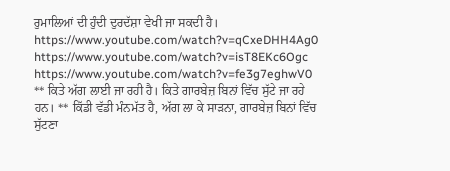ਰੁਮਾਲਿਆਂ ਦੀ ਹੁੰਦੀ ਦੁਰਦੱਸ਼ਾ ਵੇਖੀ ਜਾ ਸਕਦੀ ਹੈ। https://www.youtube.com/watch?v=qCxeDHH4Ag0 https://www.youtube.com/watch?v=isT8EKc6Ogc https://www.youtube.com/watch?v=fe3g7eghwV0 ** ਕਿਤੇ ਅੱਗ ਲਾਈ ਜਾ ਰਹੀ ਹੈ। ਕਿਤੇ ਗਾਰਬੇਜ਼ ਬਿਨਾਂ ਵਿੱਚ ਸੁੱਟੇ ਜਾ ਰਹੇ ਹਨ। ** ਕਿੱਡੀ ਵੱਡੀ ਮੰਨਮੱਤ ਹੈ, ਅੱਗ ਲਾ ਕੇ ਸਾੜਨਾ, ਗਾਰਬੇਜ਼ ਬਿਨਾਂ ਵਿੱਚ ਸੁੱਟਣਾ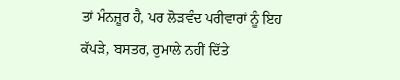ਤਾਂ ਮੰਨਜ਼ੂਰ ਹੈ, ਪਰ ਲੋੜਵੰਦ ਪਰੀਵਾਰਾਂ ਨੂੰ ਇਹ ਕੱਪੜੇ, ਬਸਤਰ, ਰੁਮਾਲੇ ਨਹੀਂ ਦਿੱਤੇ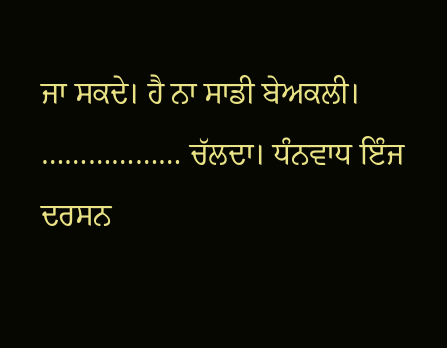ਜਾ ਸਕਦੇ। ਹੈ ਨਾ ਸਾਡੀ ਬੇਅਕਲੀ।
……………… ਚੱਲਦਾ। ਧੰਨਵਾਧ ਇੰਜ ਦਰਸਨ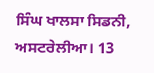ਸਿੰਘ ਖਾਲਸਾ ਸਿਡਨੀ, ਅਸਟਰੇਲੀਆ। 13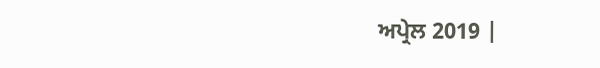ਅਪ੍ਰੇਲ 2019 |